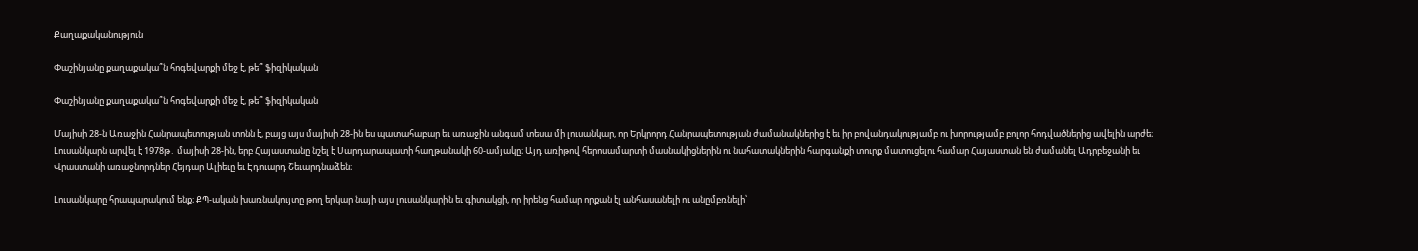Քաղաքականություն

Փաշինյանը քաղաքակա՞ն հոգեվարքի մեջ է, թե՞ ֆիզիկական

Փաշինյանը քաղաքակա՞ն հոգեվարքի մեջ է, թե՞ ֆիզիկական

Մայիսի 28-ն Առաջին Հանրապետության տոնն է, բայց այս մայիսի 28-ին ես պատահաբար եւ առաջին անգամ տեսա մի լուսանկար, որ Երկրորդ Հանրապետության ժամանակներից է եւ իր բովանդակությամբ ու խորությամբ բոլոր հոդվածներից ավելին արժե։ Լուսանկարն արվել է 1978թ․ մայիսի 28-ին, երբ Հայաստանը նշել է Սարդարապատի հաղթանակի 60-ամյակը։ Այդ առիթով հերոսամարտի մասնակիցներին ու նահատակներին հարգանքի տուրք մատուցելու համար Հայաստան են ժամանել Ադրբեջանի եւ Վրաստանի առաջնորդներ Հեյդար Ալիեւը եւ Էդուարդ Շեւարդնաձեն։

Լուսանկարը հրապարակում ենք։ ՔՊ-ական խառնակույտը թող երկար նայի այս լուսանկարին եւ գիտակցի, որ իրենց համար որքան էլ անհասանելի ու անըմբռնելի՝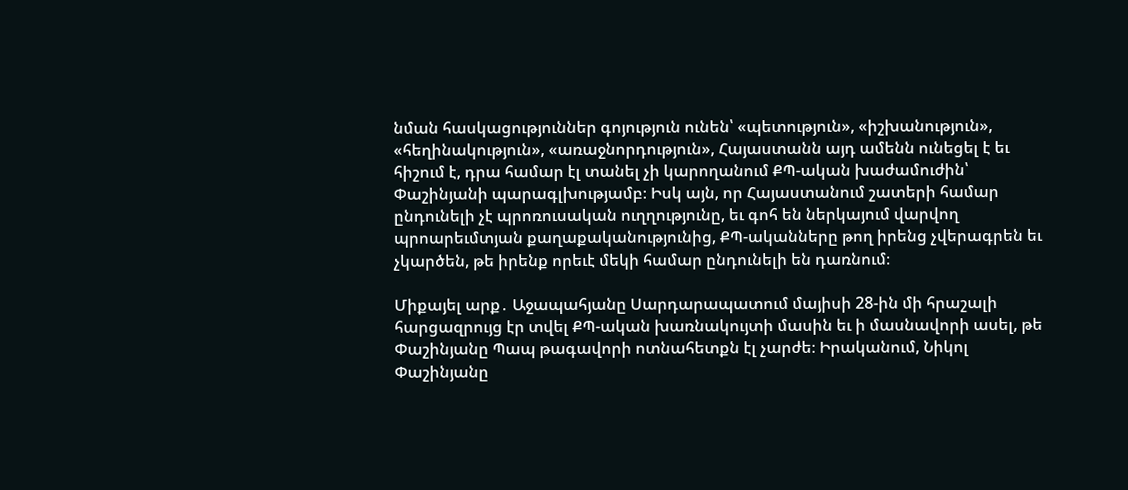նման հասկացություններ գոյություն ունեն՝ «պետություն», «իշխանություն», «հեղինակություն», «առաջնորդություն», Հայաստանն այդ ամենն ունեցել է եւ հիշում է, դրա համար էլ տանել չի կարողանում ՔՊ-ական խաժամուժին՝ Փաշինյանի պարագլխությամբ։ Իսկ այն, որ Հայաստանում շատերի համար ընդունելի չէ պրոռուսական ուղղությունը, եւ գոհ են ներկայում վարվող պրոարեւմտյան քաղաքականությունից, ՔՊ-ականները թող իրենց չվերագրեն եւ չկարծեն, թե իրենք որեւէ մեկի համար ընդունելի են դառնում։

Միքայել արք․ Աջապահյանը Սարդարապատում մայիսի 28-ին մի հրաշալի հարցազրույց էր տվել ՔՊ-ական խառնակույտի մասին եւ ի մասնավորի ասել, թե Փաշինյանը Պապ թագավորի ոտնահետքն էլ չարժե։ Իրականում, Նիկոլ Փաշինյանը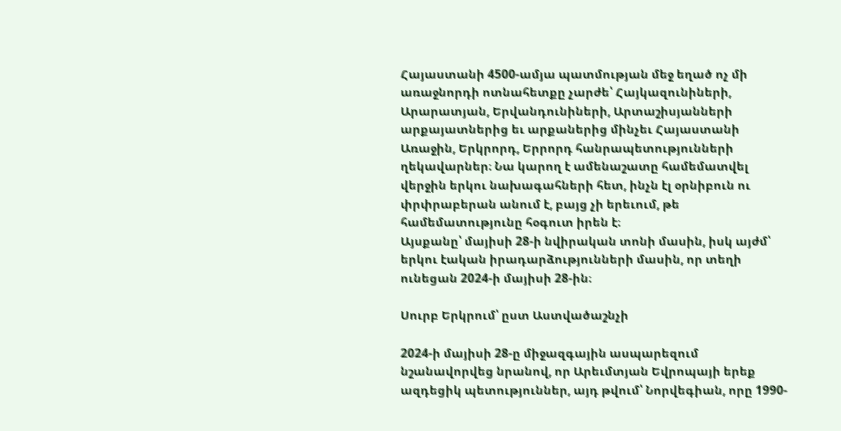Հայաստանի 4500-ամյա պատմության մեջ եղած ոչ մի առաջնորդի ոտնահետքը չարժե՝ Հայկազունիների, Արարատյան, Երվանդունիների, Արտաշիսյանների արքայատներից եւ արքաներից մինչեւ Հայաստանի Առաջին, Երկրորդ, Երրորդ հանրապետությունների ղեկավարներ։ Նա կարող է ամենաշատը համեմատվել վերջին երկու նախագահների հետ, ինչն էլ օրնիբուն ու փրփրաբերան անում է, բայց չի երեւում, թե համեմատությունը հօգուտ իրեն է։
Այսքանը՝ մայիսի 28-ի նվիրական տոնի մասին, իսկ այժմ՝ երկու էական իրադարձությունների մասին, որ տեղի ունեցան 2024-ի մայիսի 28-ին։

Սուրբ Երկրում՝ ըստ Աստվածաշնչի

2024-ի մայիսի 28-ը միջազգային ասպարեզում նշանավորվեց նրանով, որ Արեւմտյան Եվրոպայի երեք ազդեցիկ պետություններ, այդ թվում՝ Նորվեգիան, որը 1990-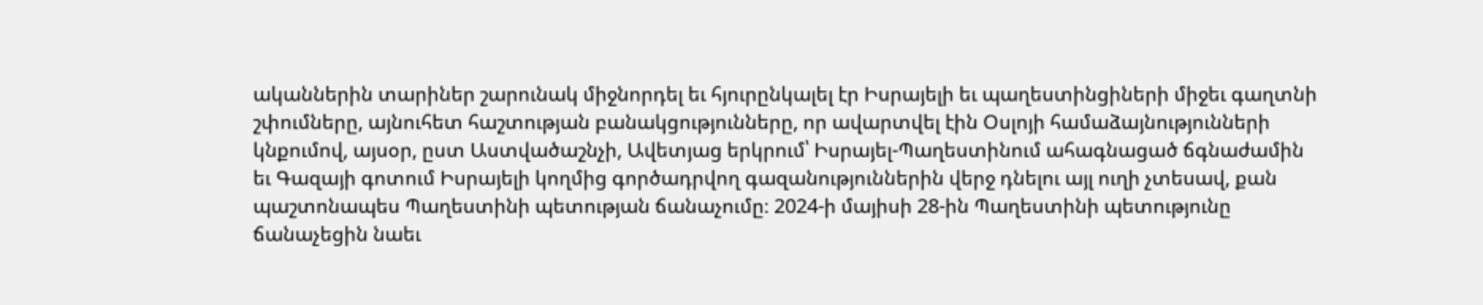ականներին տարիներ շարունակ միջնորդել եւ հյուրընկալել էր Իսրայելի եւ պաղեստինցիների միջեւ գաղտնի շփումները, այնուհետ հաշտության բանակցությունները, որ ավարտվել էին Օսլոյի համաձայնությունների կնքումով, այսօր, ըստ Աստվածաշնչի, Ավետյաց երկրում՝ Իսրայել-Պաղեստինում ահագնացած ճգնաժամին եւ Գազայի գոտում Իսրայելի կողմից գործադրվող գազանություններին վերջ դնելու այլ ուղի չտեսավ, քան պաշտոնապես Պաղեստինի պետության ճանաչումը։ 2024-ի մայիսի 28-ին Պաղեստինի պետությունը ճանաչեցին նաեւ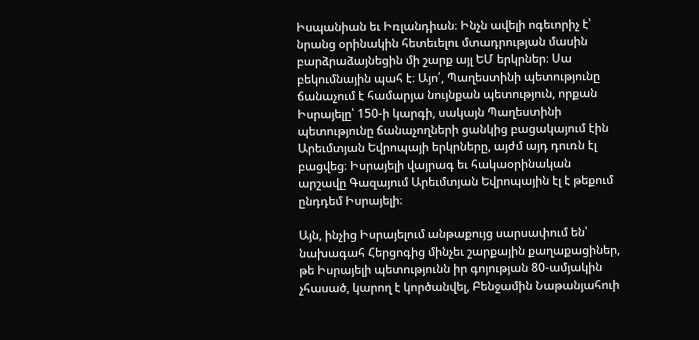Իսպանիան եւ Իռլանդիան։ Ինչն ավելի ոգեւորիչ է՝ նրանց օրինակին հետեւելու մտադրության մասին բարձրաձայնեցին մի շարք այլ ԵՄ երկրներ։ Սա բեկումնային պահ է։ Այո՛, Պաղեստինի պետությունը ճանաչում է համարյա նույնքան պետություն, որքան Իսրայելը՝ 150-ի կարգի, սակայն Պաղեստինի պետությունը ճանաչողների ցանկից բացակայում էին Արեւմտյան Եվրոպայի երկրները, այժմ այդ դուռն էլ բացվեց։ Իսրայելի վայրագ եւ հակաօրինական արշավը Գազայում Արեւմտյան Եվրոպային էլ է թեքում ընդդեմ Իսրայելի։

Այն, ինչից Իսրայելում անթաքույց սարսափում են՝ նախագահ Հերցոգից մինչեւ շարքային քաղաքացիներ, թե Իսրայելի պետությունն իր գոյության 80-ամյակին չհասած, կարող է կործանվել, Բենջամին Նաթանյահուի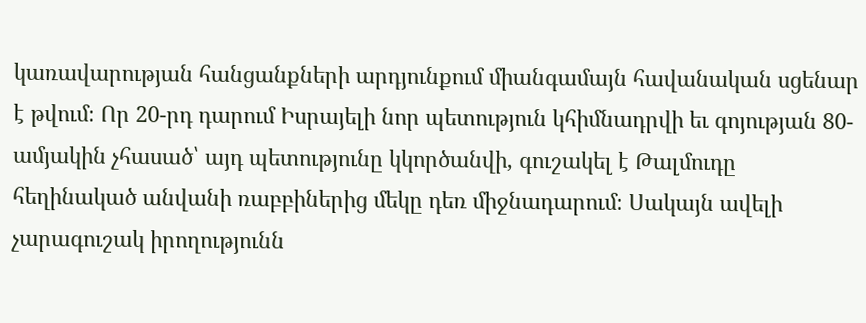կառավարության հանցանքների արդյունքում միանգամայն հավանական սցենար է թվում։ Որ 20-րդ դարում Իսրայելի նոր պետություն կհիմնադրվի եւ գոյության 80-ամյակին չհասած՝ այդ պետությունը կկործանվի, գուշակել է Թալմուդը հեղինակած անվանի ռաբբիներից մեկը դեռ միջնադարում։ Սակայն ավելի չարագուշակ իրողությունն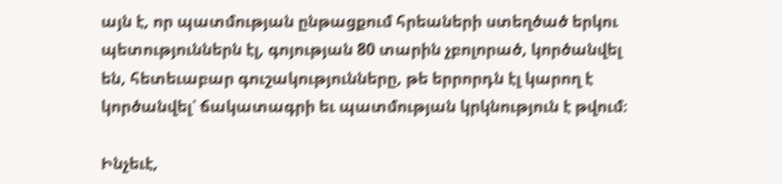այն է, որ պատմության ընթացքում հրեաների ստեղծած երկու պետություններն էլ, գոյության 80 տարին չբոլորած, կործանվել են, հետեւաբար գուշակությունները, թե երրորդն էլ կարող է կործանվել՝ ճակատագրի եւ պատմության կրկնություն է թվում։

Ինչեւէ,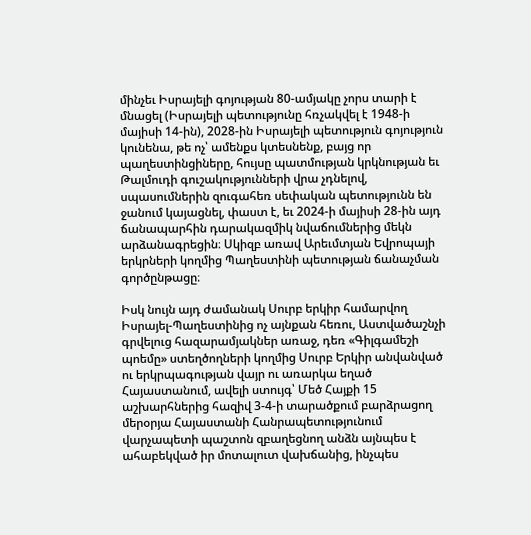մինչեւ Իսրայելի գոյության 80-ամյակը չորս տարի է մնացել (Իսրայելի պետությունը հռչակվել է 1948-ի մայիսի 14-ին), 2028-ին Իսրայելի պետություն գոյություն կունենա, թե ոչ՝ ամենքս կտեսնենք, բայց որ պաղեստինցիները, հույսը պատմության կրկնության եւ Թալմուդի գուշակությունների վրա չդնելով, սպասումներին զուգահեռ սեփական պետությունն են ջանում կայացնել, փաստ է, եւ 2024-ի մայիսի 28-ին այդ ճանապարհին դարակազմիկ նվաճումներից մեկն արձանագրեցին։ Սկիզբ առավ Արեւմտյան Եվրոպայի երկրների կողմից Պաղեստինի պետության ճանաչման գործընթացը։

Իսկ նույն այդ ժամանակ Սուրբ երկիր համարվող Իսրայել-Պաղեստինից ոչ այնքան հեռու, Աստվածաշնչի գրվելուց հազարամյակներ առաջ, դեռ «Գիլգամեշի պոեմը» ստեղծողների կողմից Սուրբ Երկիր անվանված ու երկրպագության վայր ու առարկա եղած Հայաստանում, ավելի ստույգ՝ Մեծ Հայքի 15 աշխարհներից հազիվ 3-4-ի տարածքում բարձրացող մերօրյա Հայաստանի Հանրապետությունում վարչապետի պաշտոն զբաղեցնող անձն այնպես է ահաբեկված իր մոտալուտ վախճանից, ինչպես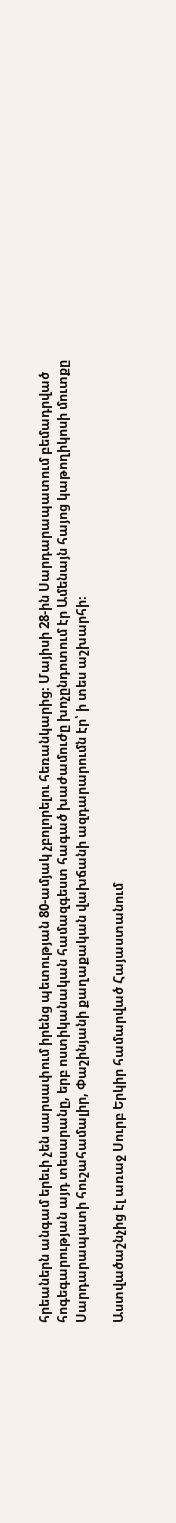հրեաներն անգամ երեւի չեն սարսափում իրենց պետության 80-ամյակ չբոլորելու հեռանկարից։ Մայիսի 28-ին Սարդարապատում բեմադրված հոգեգարության այդ տեսարանը, երբ ոստիկանական համազգեստ հագած խաժամուժը խոչընդոտում էր Ամենայն հայոց կաթողիկոսի մուտքը Սարդարապատի հուշահամալիր, Փաշինյանի քաղաքական վախճանի ազդարարումն էր՝ ի տես աշխարհի։

Աստվածաշնչից էլ առաջ Սուրբ Երկիր համարված Հայաստանում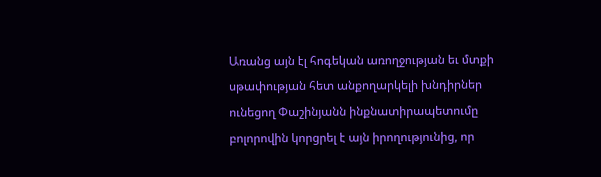Առանց այն էլ հոգեկան առողջության եւ մտքի սթափության հետ անքողարկելի խնդիրներ ունեցող Փաշինյանն ինքնատիրապետումը բոլորովին կորցրել է այն իրողությունից, որ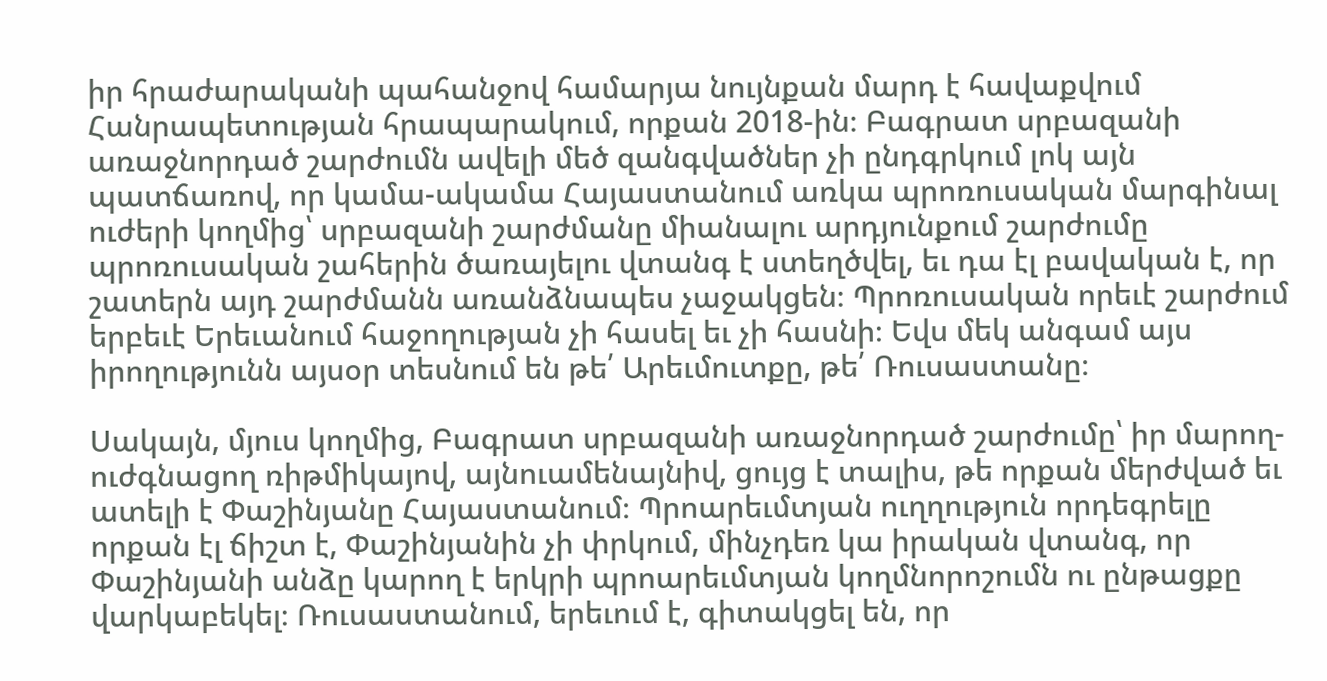իր հրաժարականի պահանջով համարյա նույնքան մարդ է հավաքվում Հանրապետության հրապարակում, որքան 2018-ին։ Բագրատ սրբազանի առաջնորդած շարժումն ավելի մեծ զանգվածներ չի ընդգրկում լոկ այն պատճառով, որ կամա-ակամա Հայաստանում առկա պրոռուսական մարգինալ ուժերի կողմից՝ սրբազանի շարժմանը միանալու արդյունքում շարժումը պրոռուսական շահերին ծառայելու վտանգ է ստեղծվել, եւ դա էլ բավական է, որ շատերն այդ շարժմանն առանձնապես չաջակցեն։ Պրոռուսական որեւէ շարժում երբեւէ Երեւանում հաջողության չի հասել եւ չի հասնի։ Եվս մեկ անգամ այս իրողությունն այսօր տեսնում են թե՛ Արեւմուտքը, թե՛ Ռուսաստանը։

Սակայն, մյուս կողմից, Բագրատ սրբազանի առաջնորդած շարժումը՝ իր մարող-ուժգնացող ռիթմիկայով, այնուամենայնիվ, ցույց է տալիս, թե որքան մերժված եւ ատելի է Փաշինյանը Հայաստանում։ Պրոարեւմտյան ուղղություն որդեգրելը որքան էլ ճիշտ է, Փաշինյանին չի փրկում, մինչդեռ կա իրական վտանգ, որ Փաշինյանի անձը կարող է երկրի պրոարեւմտյան կողմնորոշումն ու ընթացքը վարկաբեկել։ Ռուսաստանում, երեւում է, գիտակցել են, որ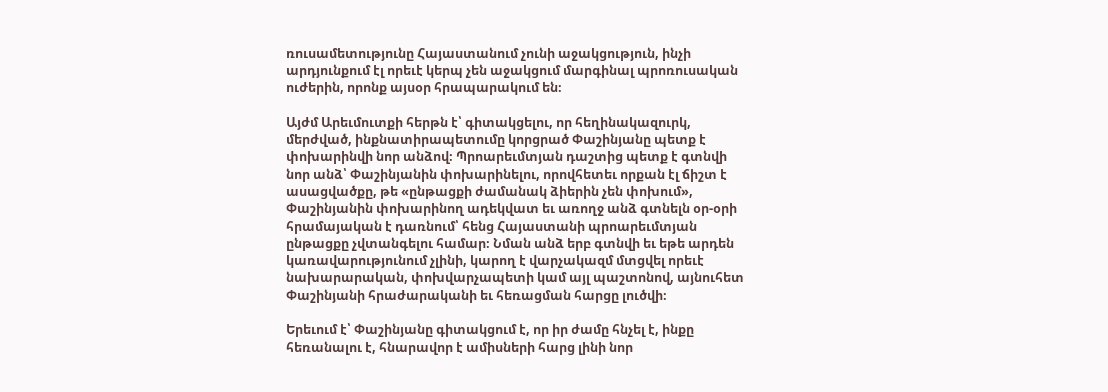ռուսամետությունը Հայաստանում չունի աջակցություն, ինչի արդյունքում էլ որեւէ կերպ չեն աջակցում մարգինալ պրոռուսական ուժերին, որոնք այսօր հրապարակում են։

Այժմ Արեւմուտքի հերթն է՝ գիտակցելու, որ հեղինակազուրկ, մերժված, ինքնատիրապետումը կորցրած Փաշինյանը պետք է փոխարինվի նոր անձով։ Պրոարեւմտյան դաշտից պետք է գտնվի նոր անձ՝ Փաշինյանին փոխարինելու, որովհետեւ որքան էլ ճիշտ է ասացվածքը, թե «ընթացքի ժամանակ ձիերին չեն փոխում», Փաշինյանին փոխարինող ադեկվատ եւ առողջ անձ գտնելն օր-օրի հրամայական է դառնում՝ հենց Հայաստանի պրոարեւմտյան ընթացքը չվտանգելու համար։ Նման անձ երբ գտնվի եւ եթե արդեն կառավարությունում չլինի, կարող է վարչակազմ մտցվել որեւէ նախարարական, փոխվարչապետի կամ այլ պաշտոնով, այնուհետ Փաշինյանի հրաժարականի եւ հեռացման հարցը լուծվի։

Երեւում է՝ Փաշինյանը գիտակցում է, որ իր ժամը հնչել է, ինքը հեռանալու է, հնարավոր է ամիսների հարց լինի նոր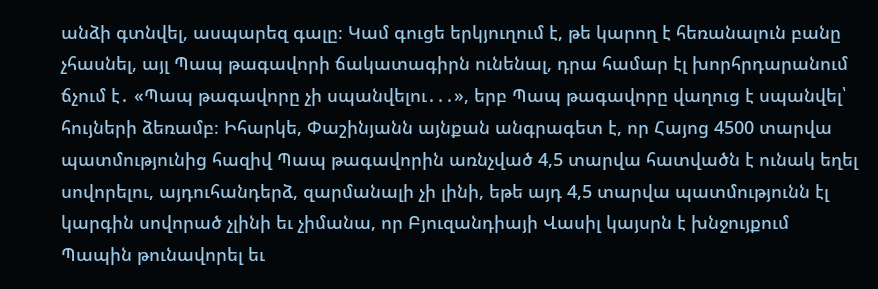անձի գտնվել, ասպարեզ գալը։ Կամ գուցե երկյուղում է, թե կարող է հեռանալուն բանը չհասնել, այլ Պապ թագավորի ճակատագիրն ունենալ, դրա համար էլ խորհրդարանում ճչում է․ «Պապ թագավորը չի սպանվելու․․․», երբ Պապ թագավորը վաղուց է սպանվել՝ հույների ձեռամբ։ Իհարկե, Փաշինյանն այնքան անգրագետ է, որ Հայոց 4500 տարվա պատմությունից հազիվ Պապ թագավորին առնչված 4,5 տարվա հատվածն է ունակ եղել սովորելու, այդուհանդերձ, զարմանալի չի լինի, եթե այդ 4,5 տարվա պատմությունն էլ կարգին սովորած չլինի եւ չիմանա, որ Բյուզանդիայի Վասիլ կայսրն է խնջույքում Պապին թունավորել եւ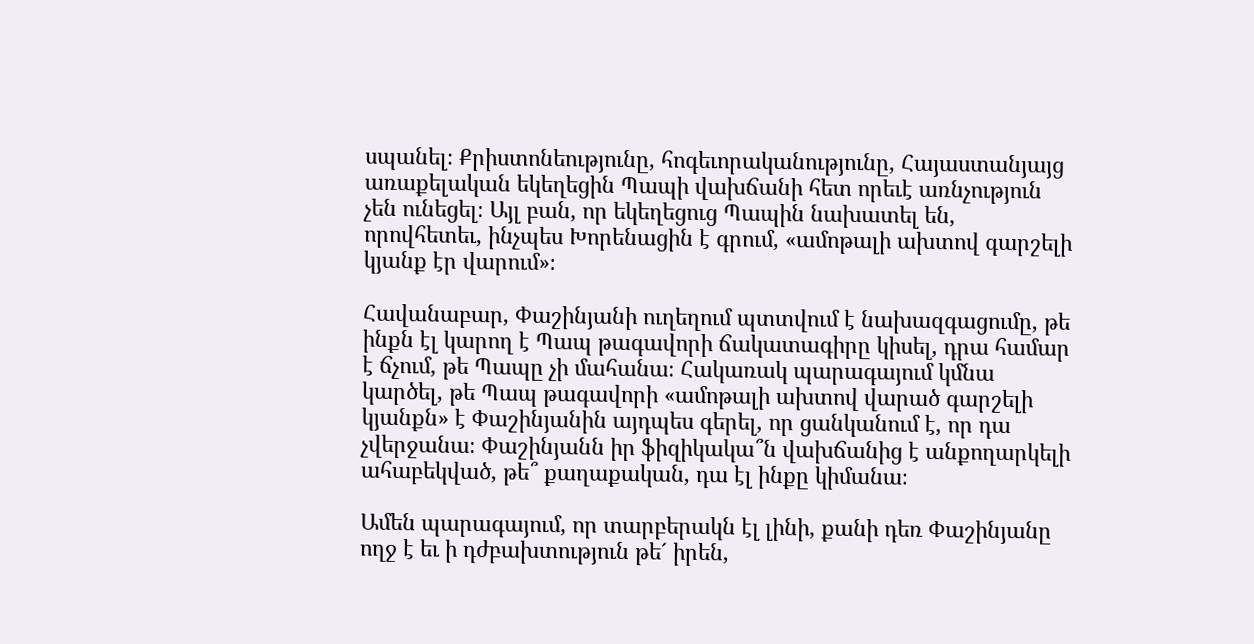սպանել։ Քրիստոնեությունը, հոգեւորականությունը, Հայաստանյայց առաքելական եկեղեցին Պապի վախճանի հետ որեւէ առնչություն չեն ունեցել։ Այլ բան, որ եկեղեցուց Պապին նախատել են, որովհետեւ, ինչպես Խորենացին է գրում, «ամոթալի ախտով գարշելի կյանք էր վարում»։

Հավանաբար, Փաշինյանի ուղեղում պտտվում է նախազգացումը, թե ինքն էլ կարող է Պապ թագավորի ճակատագիրը կիսել, դրա համար է ճչում, թե Պապը չի մահանա։ Հակառակ պարագայում կմնա կարծել, թե Պապ թագավորի «ամոթալի ախտով վարած գարշելի կյանքն» է Փաշինյանին այդպես գերել, որ ցանկանում է, որ դա չվերջանա։ Փաշինյանն իր ֆիզիկակա՞ն վախճանից է անքողարկելի ահաբեկված, թե՞ քաղաքական, դա էլ ինքը կիմանա։

Ամեն պարագայում, որ տարբերակն էլ լինի, քանի դեռ Փաշինյանը ողջ է եւ ի դժբախտություն թե´ իրեն,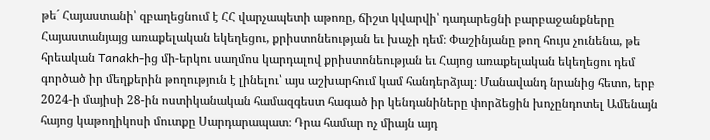թե´ Հայաստանի՝ զբաղեցնում է ՀՀ վարչապետի աթոռը, ճիշտ կվարվի՝ դադարեցնի բարբաջանքները Հայաստանյայց առաքելական եկեղեցու, քրիստոնեության եւ խաչի դեմ։ Փաշինյանը թող հույս չունենա, թե հրեական Tanakh-ից մի-երկու սաղմոս կարդալով քրիստոնեության եւ Հայոց առաքելական եկեղեցու դեմ գործած իր մեղքերին թողություն է լինելու՝ այս աշխարհում կամ հանդերձյալ։ Մանավանդ նրանից հետո, երբ 2024-ի մայիսի 28-ին ոստիկանական համազգեստ հագած իր կենդանիները փորձեցին խոչընդոտել Ամենայն հայոց կաթողիկոսի մուտքը Սարդարապատ։ Դրա համար ոչ միայն այդ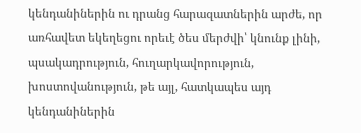կենդանիներին ու դրանց հարազատներին արժե, որ առհավետ եկեղեցու որեւէ ծես մերժվի՝ կնունք լինի, պսակադրություն, հուղարկավորություն, խոստովանություն, թե այլ, հատկապես այդ կենդանիներին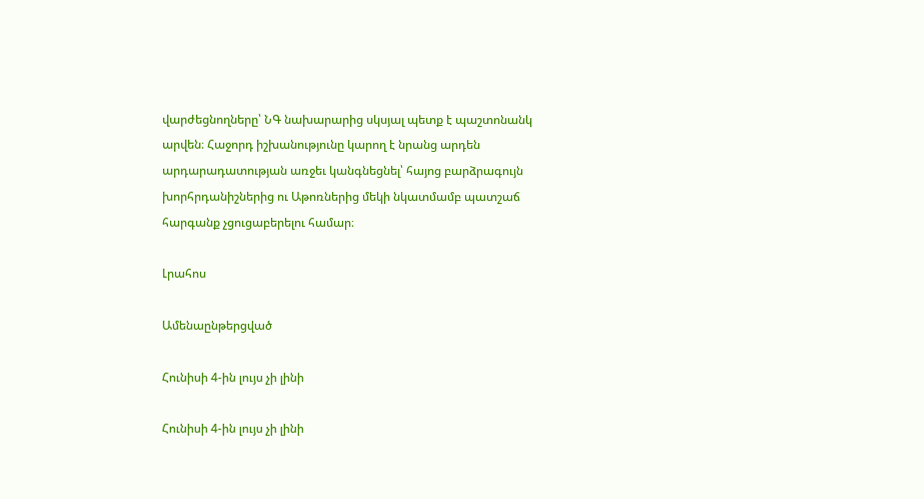վարժեցնողները՝ ՆԳ նախարարից սկսյալ պետք է պաշտոնանկ արվեն։ Հաջորդ իշխանությունը կարող է նրանց արդեն արդարադատության առջեւ կանգնեցնել՝ հայոց բարձրագույն խորհրդանիշներից ու Աթոռներից մեկի նկատմամբ պատշաճ հարգանք չցուցաբերելու համար։

Լրահոս

Ամենաընթերցված

Հունիսի 4-ին լույս չի լինի

Հունիսի 4-ին լույս չի լինի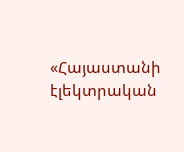«Հայաստանի էլեկտրական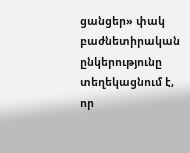ցանցեր» փակ բաժնետիրական ընկերությունը տեղեկացնում է, որ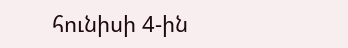հունիսի 4-ին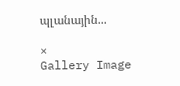պլանային...

×
Gallery Image